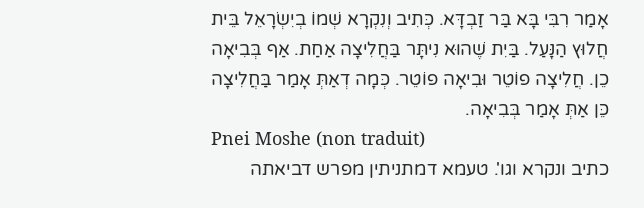אָמַר רִבִּי בָּא בַּר זַבְדָּא. כְּתִיב וְנִקְרָא שְׁמוֹ בְיִשְׂרָאֵל בֵּית חֲלוּץ הַנָּעַל. בַּיִת שֶׁהוּא נִיתָּר בַּחֲלִיצָה אַחַת. אַף בְּבִיאָה כֵן. חֲלִיצָה פוֹטֵר וּבִיאָה פוֹטֵר. כְּמָה דְאַתְּ אָמַר בַּחֲלִיצָה כֵּן אַתְּ אָמַר בְּבִיאָה.
Pnei Moshe (non traduit)
כתיב ונקרא וגו'. טעמא דמתניתין מפרש דביאתה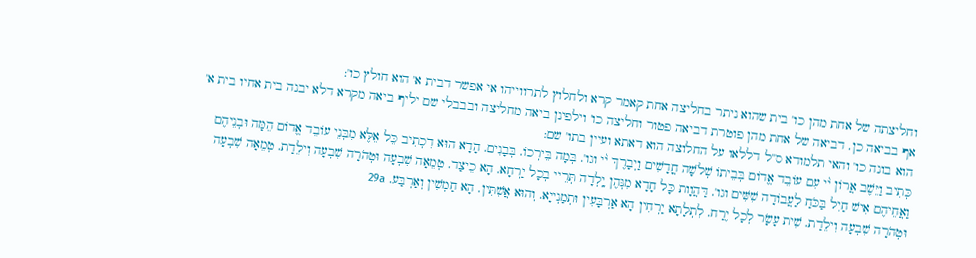וחליצתה של אחת מהן כו' בית שהוא ניתר בחליצה אחת קאמר קרא ולחלוץ לתרווייהו אי אפשר דבית א' הוא חולץ כו':
אף בביאה כן. דביאה של אחת מהן פוטרת דביאה פטור וחליצה כו' וילפינן ביאה מחליצה ובבבלי שם יליף ביאה מקרא דלא יבנה בית אחיו בית א' הוא בונה כו' והאי תלמודא ס''ל דללאו על החלוצה הוא דאתא ועיין בתו' שם:
כְּתִיב וַיֵּשֶׁב אֲרוֹן י֨י עִם עוֹבֵד אֱדוֹם בְּבֵיתוֹ שְׁלֹשָׁה חֳדָשִׁים וַיְבָרֶךְ י֨י וגו'. בְּמָה בֵּירְכוֹ. בְּבָנִים. הָדָא הוּא דִכְתִיב כֵּל אֵלֶּא מִבְּנֵי עוֹבֵד אֱדוֹם הֵמָּה וּבְנֵיהֶם וַאֲחֵיהֶם אִישׁ חַיִל בַּכֹּחַ לַעֲבוֹדָה שִׁשִּׁים וגו'. דַּהֲוָות כָּל חָדָא מִנְּהֶן יָֽלְדָה תְּרֵיי בְכָל יַרְחָא. הָא כֵיצַד. טְמֵאָה שִׁבְעָה וּטְהֹרָה שִׁבְעָה וִילֵדַת. טְמֵאָה שִׁבְעָה וּטְהֹרָה שִׁבְעָה וִילֵדַת. שִׁית עָשָׂר לְכָל יֶרַח. לִתְלָתָא יַרְחִין הָא אַרְבָּעִין וּתְמַנְייָא. וְהוּא אֲשִׁתִּין. הָא חַמְשִׁין וְאַרְבַּע. 29a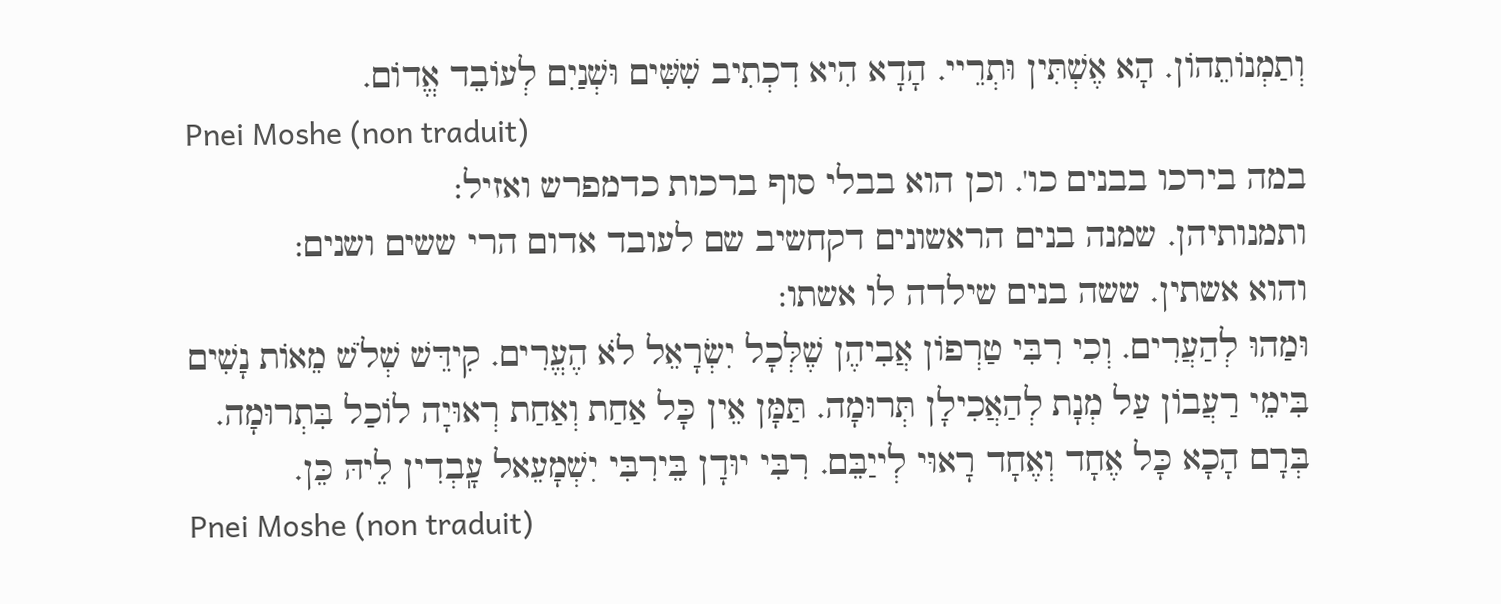וְתַמְנוֹתֵהוֹן. הָא אֶשְׁתִּין וּתְרֵיי. הָדָא הִיא דִכְתִיב שִׁשִּׁים וּשְׁנַיִם לְעוֹבֵד אֱדוֹם.
Pnei Moshe (non traduit)
במה בירכו בבנים כו'. וכן הוא בבלי סוף ברכות כדמפרש ואזיל:
ותמנותיהן. שמנה בנים הראשונים דקחשיב שם לעובד אדום הרי ששים ושנים:
והוא אשתין. ששה בנים שילדה לו אשתו:
וּמַהוּ לְהַעֲרִים. וְכִי רִבִּי טַרְפוֹן אֲבִיהֶן שֶׁלְּכָל יִשְׂרָאֵל לֹא הֶעֱרִים. קִידֵּשׁ שְׁלֹשׁ מֵאוֹת נָשִׁים בִּימֵי רַעֲבוֹן עַל מְנָת לְהַאֲכִילָן תְּרוּמָה. תַּמָּן אֵין כָּל אַחַת וְאַחַת רְאוּיָה לוֹכַל בִּתְרוּמָה. בְּרָם הָכָא כָּל אֶחָד וְאֶחָד רָאוּי לְייַבֵּם. רִבִּי יוּדָן בֵּירִבִּי יִשְׁמָעֵאל עָֽבְדִין לֵיהּ כֵּן.
Pnei Moshe (non traduit)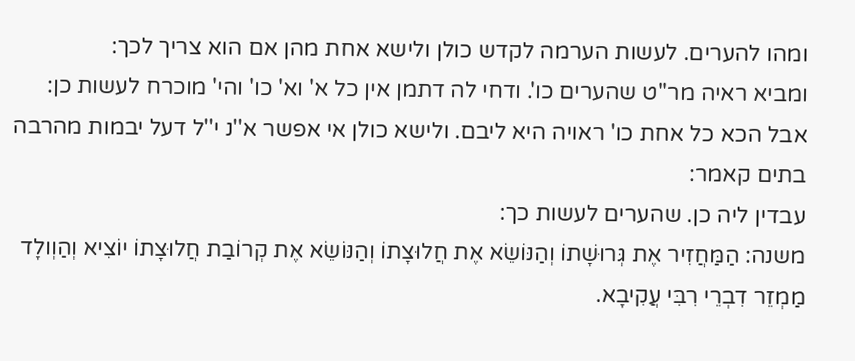ומהו להערים. לעשות הערמה לקדש כולן ולישא אחת מהן אם הוא צריך לכך:
ומביא ראיה מר''ט שהערים כו'. ודחי לה דתמן אין כל א' וא' כו' והי' מוכרח לעשות כן:
אבל הכא כל אחת כו' ראויה היא ליבם. ולישא כולן אי אפשר א''נ י''ל דעל יבמות מהרבה בתים קאמר:
עבדין ליה כן. שהערים לעשות כך:
משנה: הַמַּחֲזִיר אֶת גְּרוּשָׁתוֹ וְהַנּוֹשֵׂא אֶת חֲלוּצָתוֹ וְהַנּוֹשֵׂא אֶת קְרוֹבַת חֲלוּצָתוֹ יוֹצִיא וְהַוְולָד מַמְזֵר דִבְרֵי רִבִּי עֲקִיבָא.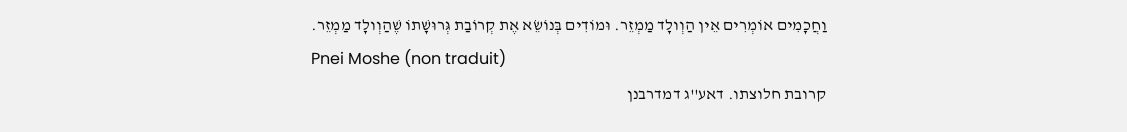וַחֲכָמִים אוֹמְרִים אֵין הַוְולָד מַמְזֵר. וּמוֹדִים בְּנוֹשֵׂא אֶת קְרוֹבַת גְּרוּשָׁתוֹ שֶׁהַוְולָד מַמְזֵר.
Pnei Moshe (non traduit)
קרובת חלוצתו. דאע''ג דמדרבנן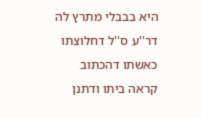היא בבבלי מתרץ לה דר''ע ס''ל דחלוצתו כאשתו דהכתוב קראה ביתו ודתנן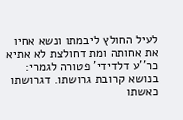לעיל החולץ ליבמתו ונשא אחיו את אחותה ומת דחולצת לא אתיא כר''ע דלדידי' פטורה לגמרי:
בנושא קרובת גרושתו. דגרושתו כאשתו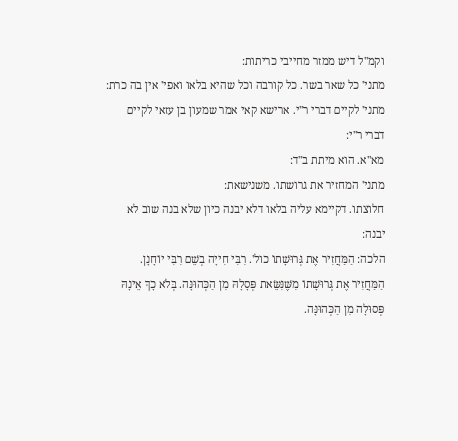וקמ''ל דיש ממזר מחייבי כריתות:
מתני' כל שאר בשר. כל קורבה וכל שהיא בלאו ואפי' אין בה כרת:
מתני' לקיים דברי ר''י. ארישא קאי אמר שמעון בן עזאי לקיים דברי ר''י:
מא''א. הוא מיתת ב''ד:
מתני' המחזיר את גרושתו. משנישאת:
חלוצתו. דקיימא עליה בלאו דלא יבנה כיון שלא בנה שוב לא יבנה:
הלכה: הַמַּחֲזִיר אֶת גְּרוּשָׁתוֹ כול'. רִבִּי חִייָה בְשֵׁם רִבִּי יוֹחָנָן. הַמַּחֲזִיר אֶת גְּרוּשָׁתוֹ מִשֶּׁנִּשֵּׂאת פְּסָלָהּ מִן הַכְּהוּנָּה. בְּלֹא כָךְ אֵינָהּ פְּסוּלָה מִן הַכְּהוּנָּה.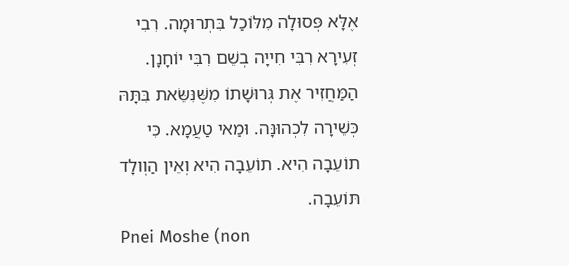אֶלָּא פְּסוּלָה מִלּוֹכַל בִּתְרוּמָה. רִבִי זְעִירָא רִבִּי חִייָה בְשֵׁם רִבִּי יוֹחָנָן. הַמַּחֲזִיר אֶת גְּרוּשָׁתוֹ מִשֶּׁנִּשֵּׂאת בִּתָּהּ כְּשֵׁירָה לִכְהוּנָּה. וּמַאי טַעֲמָא. כִּי תוֹעֵבָה הִיא. תוֹעֵבָה הִיא וְאֵין הַוְולָד תּוֹעֵבָה.
Pnei Moshe (non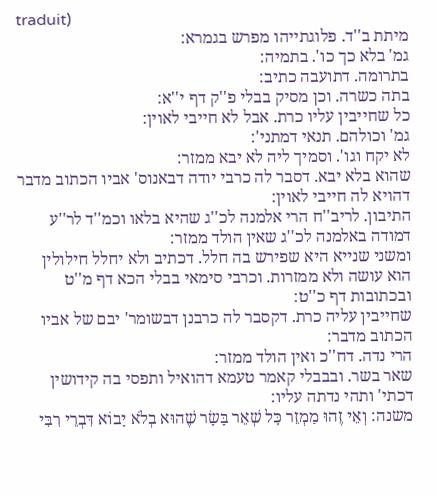traduit)
מיתת ב''ד. פלוגתייהו מפרש בגמרא:
גמ' בלא כך כו'. בתמיה:
בתרומה. דתועבה כתיב:
בתה כשרה. וכן מסיק בבלי פ''ק דף י''א:
כל שחייבין עליו כרת. אבל לא חייבי לאוין:
גמ' וכולהם. תנאי דמתני':
לא יקח וגו'. וסמיך ליה לא יבא ממזר:
שהוא בלא יבא. דסבר לה כרבי יודה דבאנוס' אביו הכתוב מדבר דהויא לה חייבי לאוין:
התיבון. לריב''ח הרי אלמנה לכ''ג שהיא בלאו וכמ''ד לר''ע דמודה באלמנה לכ''ג שאין הולד ממזר:
ומשני שנייא היא שפירש בה חלל. דכתיב ולא יחלל חילולין הוא עושה ולא ממזרות. וכרבי סימאי בבלי הכא דף מ''ט ובכתובות דף כ''ט:
שחייבין עליה כרת. דקסבר לה כרבנן דבשומר' יבם של אביו הכתוב מדבר:
הרי נדה. דח''כ ואין הולד ממזר:
שאר בשר. ובבבלי קאמר טעמא דהואיל ותפסי בה קידושין דכתי' ותהי נדתה עליו:
משנה: וְאֵי זֶהוּ מַמְזֵר כָּל שְׁאֵר בָּשָׂר שֶׁהוּא בְלֹא יָבוֹא דִּבְרֵי רִבִּי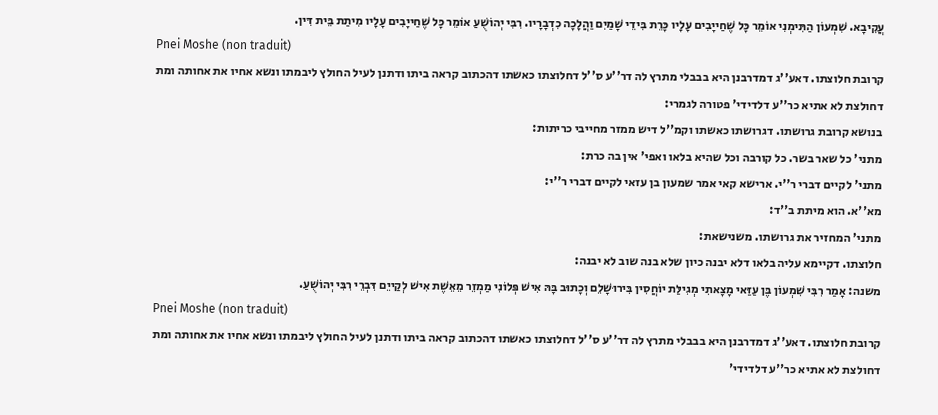עֲקִיבָא. שִׁמְעוֹן הַתִּימְנִי אוֹמֵר כָּל שֶׁחַייָבִים עָלָיו כָּרֵת בִּידֵי שָׁמַיִם וַהֲלָכָה כִדְבָרָיו. רִבִּי יְהוֹשֻׁעַ אוֹמֵר כָּל שֶׁחַייָבִים עָלָיו מִיתַת בֵּית דִּין.
Pnei Moshe (non traduit)
קרובת חלוצתו. דאע''ג דמדרבנן היא בבבלי מתרץ לה דר''ע ס''ל דחלוצתו כאשתו דהכתוב קראה ביתו ודתנן לעיל החולץ ליבמתו ונשא אחיו את אחותה ומת דחולצת לא אתיא כר''ע דלדידי' פטורה לגמרי:
בנושא קרובת גרושתו. דגרושתו כאשתו וקמ''ל דיש ממזר מחייבי כריתות:
מתני' כל שאר בשר. כל קורבה וכל שהיא בלאו ואפי' אין בה כרת:
מתני' לקיים דברי ר''י. ארישא קאי אמר שמעון בן עזאי לקיים דברי ר''י:
מא''א. הוא מיתת ב''ד:
מתני' המחזיר את גרושתו. משנישאת:
חלוצתו. דקיימא עליה בלאו דלא יבנה כיון שלא בנה שוב לא יבנה:
משנה: אָמַר רִבִּי שִׁמְעוֹן בֶּן עַזַּאי מָצָאתִי מְגִילַּת יוֹחֲסִין בִּירוּשָׁלֵם וְכָתוּב בָּהּ אִישׁ פְּלוֹנִי מַמְזֵר מֵאֵשֶׁת אִישׁ לְקַייֵם דִּבְרֵי רִבִּי יְהוֹשֻׁעַ.
Pnei Moshe (non traduit)
קרובת חלוצתו. דאע''ג דמדרבנן היא בבבלי מתרץ לה דר''ע ס''ל דחלוצתו כאשתו דהכתוב קראה ביתו ודתנן לעיל החולץ ליבמתו ונשא אחיו את אחותה ומת דחולצת לא אתיא כר''ע דלדידי'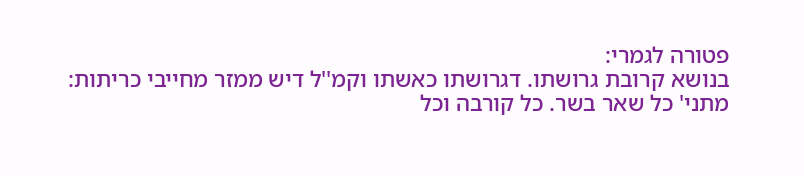פטורה לגמרי:
בנושא קרובת גרושתו. דגרושתו כאשתו וקמ''ל דיש ממזר מחייבי כריתות:
מתני' כל שאר בשר. כל קורבה וכל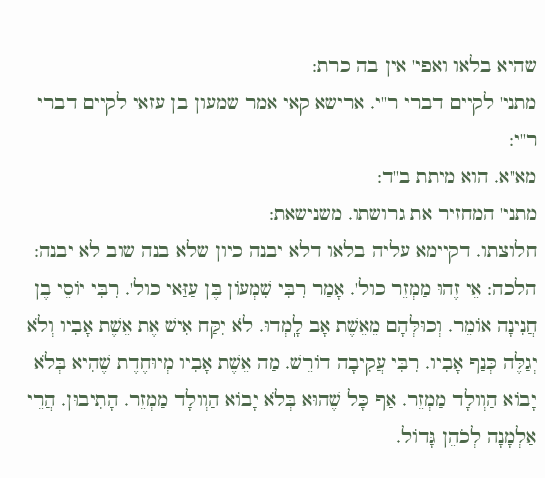שהיא בלאו ואפי' אין בה כרת:
מתני' לקיים דברי ר''י. ארישא קאי אמר שמעון בן עזאי לקיים דברי ר''י:
מא''א. הוא מיתת ב''ד:
מתני' המחזיר את גרושתו. משנישאת:
חלוצתו. דקיימא עליה בלאו דלא יבנה כיון שלא בנה שוב לא יבנה:
הלכה: אֵי זֶהוּ מַמְזֵר כול'. אָמַר רִבִּי שִׁמְעוֹן בֶּן עַזַּאי כול'. רִבִּי יוֹסֵי בֶן חֲנִינָה אוֹמֵר. וְכוּלְּהָם מֵאֵשֶׁת אָב לָֽמְדוּ. לֹא יִקַּח אִישׁ אֶת אֵשֶׁת אָבִיו וְלֹא יְגַלֶּה כְּנַף אָבִיו. רִבִּי עֲקִיבָה דוֹרֵשׁ. מַה אֵשֶׁת אָבִיו מְיוּחֶדֶת שֶׁהִיא בְּלֹא יָבוֹא הַוְולָד מַמְזֵר. אַף כָּל שֶׁהוּא בְּלֹא יָבוֹא הַוְולָד מַמְזֵר. הָתִיבוּן. הֲרֵי אַלְמָנָה לְכֹהֵן גָּדוֹל.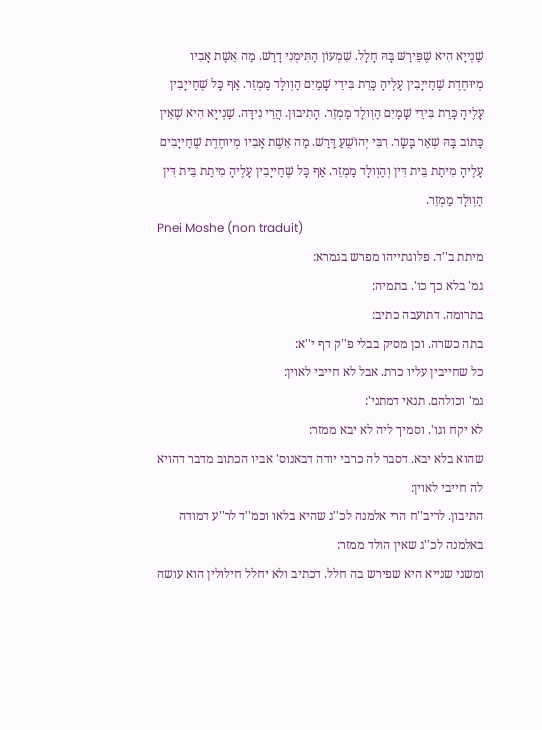שַׁנְייָא הִיא שֶׁפֵּירַשּׁ בָּהּ חָלָל. שִׁמְעוֹן הַתִּימְנִי דָרַשׁ. מַה אֵשֶׁת אָבִיו מְיוּחֶדֶת שֶׁחַייָבִין עָלֶיהָ כָּרֵת בִּידֵי שָׁמַיִם הַוְולָד מַמְזֵר. אַף כָּל שֶׁחַייָבִין עָלֶיהָ כָּרֵת בִּידֵי שָׁמַיִם הַוְולָד מַמְזֵר. הָתִיבוּן. הֲרֵי נִידָּה. שַׁנְייָא הִיא שֶׁאֵין כָּתוֹב בָּהּ שְׁאֵר בָּשָׂר. רִבִּי יְהוֹשֻׁעַ דָּרַשׁ. מַה אֵשֶׁת אָבִיו מְיוּחֶדֶת שֶׁחַייָבִים עָלֶיהָ מִיתַת בֵּית דִּין וְהַוְולָד מַמְזֵר. אַף כָּל שֶׁחַייָבִין עָלֶיהָ מִיתַת בֵּית דִּין הַוְולָד מַמְזֵר.
Pnei Moshe (non traduit)
מיתת ב''ד. פלוגתייהו מפרש בגמרא:
גמ' בלא כך כו'. בתמיה:
בתרומה. דתועבה כתיב:
בתה כשרה. וכן מסיק בבלי פ''ק דף י''א:
כל שחייבין עליו כרת. אבל לא חייבי לאוין:
גמ' וכולהם. תנאי דמתני':
לא יקח וגו'. וסמיך ליה לא יבא ממזר:
שהוא בלא יבא. דסבר לה כרבי יודה דבאנוס' אביו הכתוב מדבר דהויא לה חייבי לאוין:
התיבון. לריב''ח הרי אלמנה לכ''ג שהיא בלאו וכמ''ד לר''ע דמודה באלמנה לכ''ג שאין הולד ממזר:
ומשני שנייא היא שפירש בה חלל. דכתיב ולא יחלל חילולין הוא עושה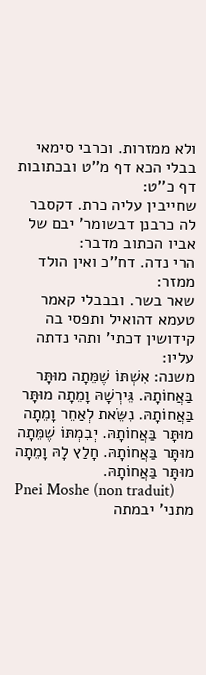ולא ממזרות. וכרבי סימאי בבלי הכא דף מ''ט ובכתובות דף כ''ט:
שחייבין עליה כרת. דקסבר לה כרבנן דבשומר' יבם של אביו הכתוב מדבר:
הרי נדה. דח''כ ואין הולד ממזר:
שאר בשר. ובבבלי קאמר טעמא דהואיל ותפסי בה קידושין דכתי' ותהי נדתה עליו:
משנה: אִשְׁתּוֹ שֶׁמֵּתָה מוּתָּר בַּאֲחוֹתָהּ. גֵּירְשָׁהּ וָמֵתָה מוּתָּר בַּאֲחוֹתָהּ. נִשֵּׂאת לְאַחֵר וָמֵתָה מוּתָּר בַּאֲחוֹתָהּ. יְבִמְתּוֹ שֶׁמֵּתָה מוּתָּר בַּאֲחוֹתָהּ. חָלַץ לָהּ וָמֵתָה מוּתָּר בַּאֲחוֹתָהּ.
Pnei Moshe (non traduit)
מתני' יבמתה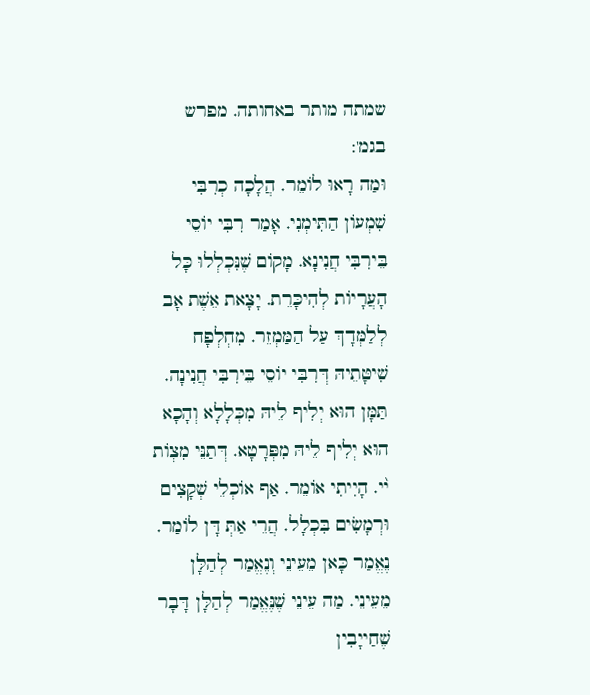שמתה מותר באחותה. מפרש בגמ':
וּמַה רָאוּ לוֹמֵר. הֲלָכָה כְרִבִּי שִׁמְעוֹן הַתִּימְנִי. אָמַר רִבִּי יוֹסֵי בֵּירִבִּי חֲנִינָא. מָקוֹם שֶׁנִּכְלְלוּ כָּל הָעֲרָיוֹת לְהִיכָּרֵת. יָצָאת אֵשֶׁת אָב לְלַמְּדָךְ עַל הַמַּמְזֵר. מִחְלְפָח שִׁיטָּתֵיהּ דְּרִבִּי יוֹסֵי בֵּירִבִּי חֲנִינָה. תַּמָּן הוּא יְלִיף לֵיהּ מִכְּלָלָא וְהָכָא הוּא יְלִיף לֵיהּ מִפְּרָטָא. דְּתַנֵּי מִצְוֹת י֨י. הָיִיתִי אוֹמֵר. אַף אוֹכְלֵי שְׁקָצִים וּרְמָשִׂים בִּכְלָל. הֲרֵי אַתְּ דָּן לוֹמַר. נֶאֱמַר כָּאן מֵעֵינֵי וְנֶאֱמַר לְהַלָּן מֵעֵינֵי. מַה עֵינֵי שֶׁנֶּאֱמַר לְהַלָּן דָּבָר שֶׁחַייָבִין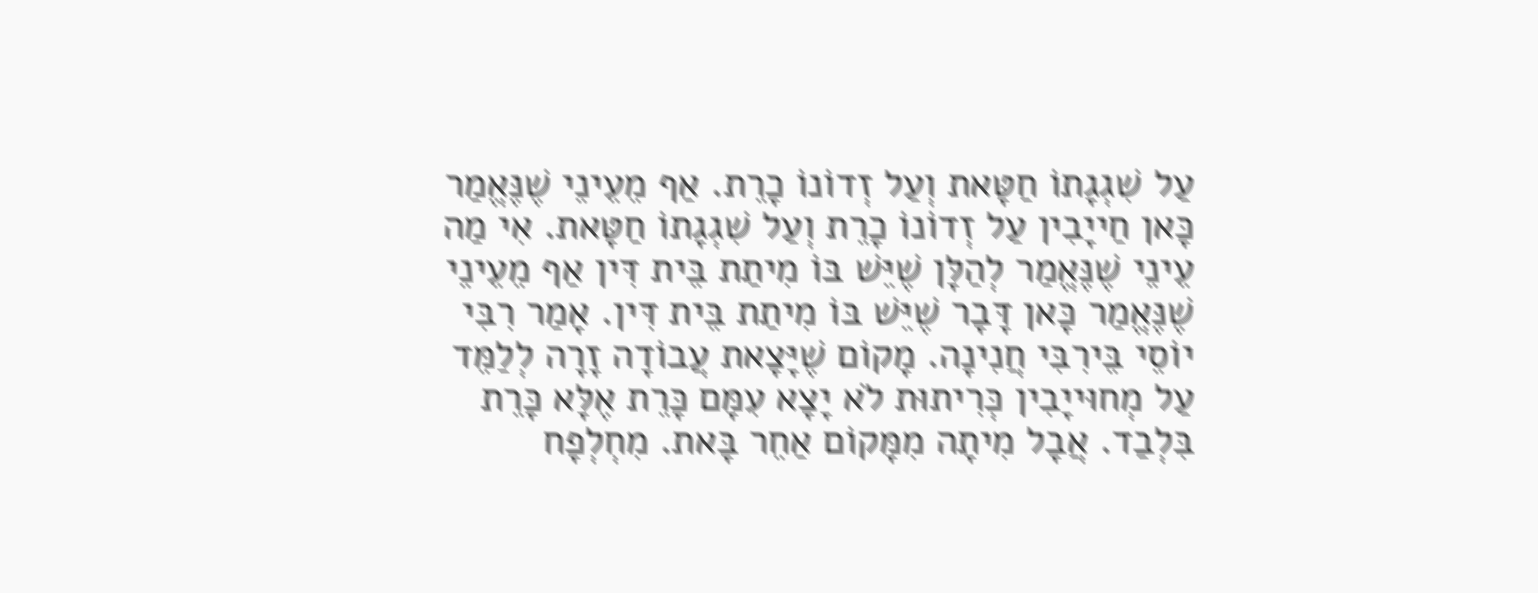עַל שִׁגְגָתוֹ חַטָּאת וְעַל זְדוֹנוֹ כָרֵת. אַף מֵעֵינֵי שֶׁנֶּאֱמַר כָּאן חַייָבִין עַל זְדוֹנוֹ כָרֵת וְעַל שִׁגְגָתוֹ חַטָּאת. אִי מַה עֵינֵי שֶׁנֶּאֱמַר לְהַלָּן שֶׁיֵּשׁ בּוֹ מִיתַת בֵּית דִּין אַף מֵעֵינֵי שֶׁנֶּאֱמַר כָּאן דָּבָר שֶׁיֵּשׁ בּוֹ מִיתַת בֵּית דִּין. אָמַר רִבִּי יוֹסֵי בֵּירִבִּי חֲנִינָה. מָקוֹם שֶׁיָּצָאת עֲבוֹדָה זָרָה לְלַמֵּד עַל מְחוּייָבִין כְּרִיתוּת לֹא יָצָא עִמָּם כָּרֵת אֶלָּא כָּרֵת בִּלְבַד. אֲבָל מִיתָה מִמָּקוֹם אַחֵר בָּאת. מִחְלְפָח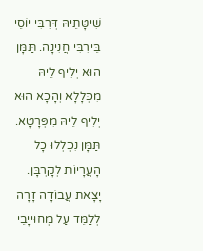שִׁיטָּתֵיהּ דְּרִבִּי יוֹסֵי בֵּירִבִּי חֲנִינָה. תַּמָּן הוּא יְלִיף לֵיהּ מִכְּלָלָא וְהָכָא הוּא יְלִיף לֵיהּ מִפְּרָטָא. תַּמָּן נִכְלְלוּ כָל הָעֲרָיוֹת לְקָרְבָּן. יָצָאת עֲבוֹדָה זָרָה לְלַמֵּד עַל מְחוּייָבֵי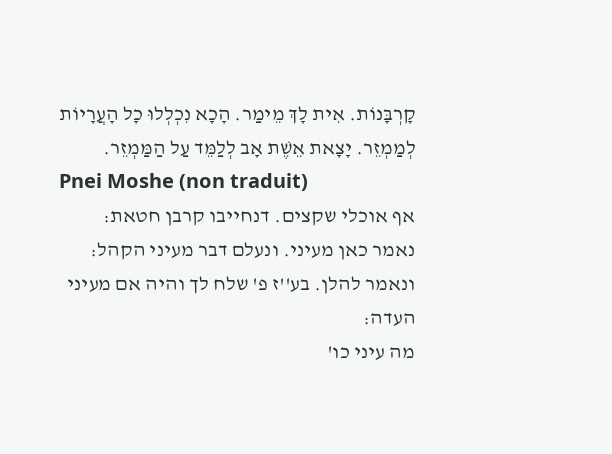קָרְבָּנוֹת. אִית לָךְ מֵימַר. הָכָא נִכְלְלוּ כָל הָעֲרָיוֹת לְמַמְזֵר. יָצָאת אֵשֶׁת אָב לְלַמֵּד עַל הַמַּמְזֵר.
Pnei Moshe (non traduit)
אף אוכלי שקצים. דנחייבו קרבן חטאת:
נאמר כאן מעיני. ונעלם דבר מעיני הקהל:
ונאמר להלן. בע''ז פ' שלח לך והיה אם מעיני העדה:
מה עיני כו'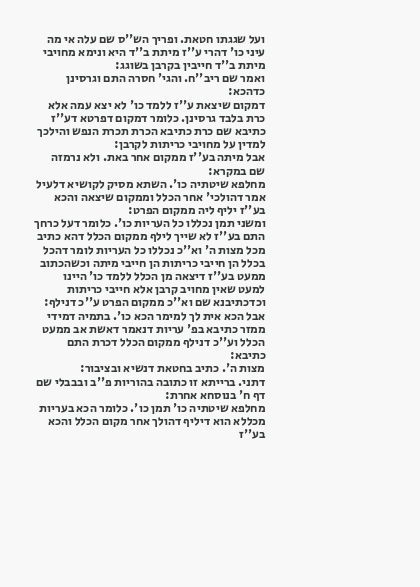ועל שגגתו חטאת. ופריך הש''ס שם עלה אי מה עיני כו' דהרי ע''ז מיתת ב''ד היא ונימא מחויבי מיתת ב''ד חייבין בקרבן בשוגג:
ואמר שם ריב''ח. והגי' חסרה התם וגרסינן כדהכא:
דמקום שיצאת ע''ז ללמד כו' לא יצא עמה אלא כרת בלבד גרסינן. כלומר דמקום דפרטא דע''ז כתיבא שם כרת כתיבא הכרת תכרת הנפש והילכך למדין על מחויבי כריתות לקרבן:
אבל מיתה בע''ז ממקום אחר באת. ולא נרמזה שם במקרא:
מחלפא שיטתיה כו'. השתא מסיק לקושיא דלעיל אמר דהולכי' אחר הכלל וממקום שיצאה והכא בע''ז יליף ליה ממקום הפרט:
ומשני תמן נכללו כל העריות כו'. כלומר דעל כרחך התם בע''ז לא שייך לילף ממקום הכלל דהא כתיב מכל מצות ה' וא''כ נכללו כל העריות לומר דהכל בכלל הן חייבי כריתות הן חייבי מיתה וכשהכתוב ממעט בע''ז דיצאה מן הכלל ללמד כו' היינו למעט שאין מחויב קרבן אלא חייבי כריתות וכדכתיבנא שם וא''כ ממקום הפרט ע''כ דנילף:
אבל הכא אית לך למימר הכא כו'. בתמיה דמידי ממזר כתיבא בפ' עריות דנאמר דאשת אב ממעט הכלל וע''כ דנילף ממקום הכלל דכרת התם כתיבא:
מצות ה'. כתיב בחטאת דנשיא ובציבור:
דתני. ברייתא זו כתובה בהוריות פ''ב ובבבלי שם דף ח' בנוסחא אחרת:
מחלפא שיטתיה כו' תמן כו'. כלומר הכא בעריות מכללא הוא דיליף דהולך אחר מקום הכלל והכא בע''ז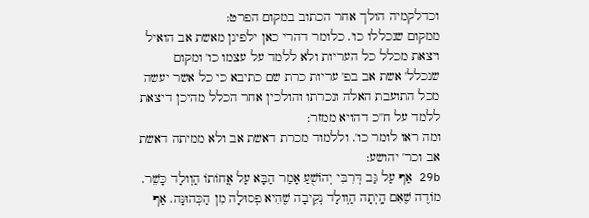וכדלקמיה הולך אחר הכתוב במקום הפרט:
ממקום שנכללו כו'. כלומר דהרי כאן ילפינן מאשת אב הואיל ויצאת מכלל כל העריות ולא ללמד על עצמו כו' ומקום שנכלל' אשת אב בפ' עריות כרת שם כתיבא כי כל אשר יעשה מכל התועבת האלה ונכרתו והולכין אחר הכלל מהיכן דיצאת ללמד על ח''כ דהויא ממזר:
ומה ראו לומר כו'. וללמוד מכרת דאשת אב ולא ממיתה דאשת אב וכר' יהושע:
29b אַף עַל גַּב דְּרִבִּי יְהוֹשֻׁעַ אָמַר הַבָּא עַל אֲחוֹתוֹ הַוְולָד כָּשֵׁר. מוֹדֶה שֶׁאִם הָֽיְתָה הַוְולָד נְקֵיבָה שֶׁהִיא פְסוּלָה מִן הַכְּהוּנָּה. אַף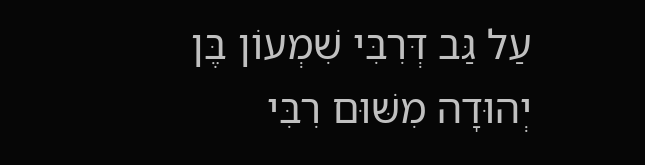עַל גַּב דְּרִבִּי שִׁמְעוֹן בֶּן יְהוּדָה מִשּׁוּם רִבִּי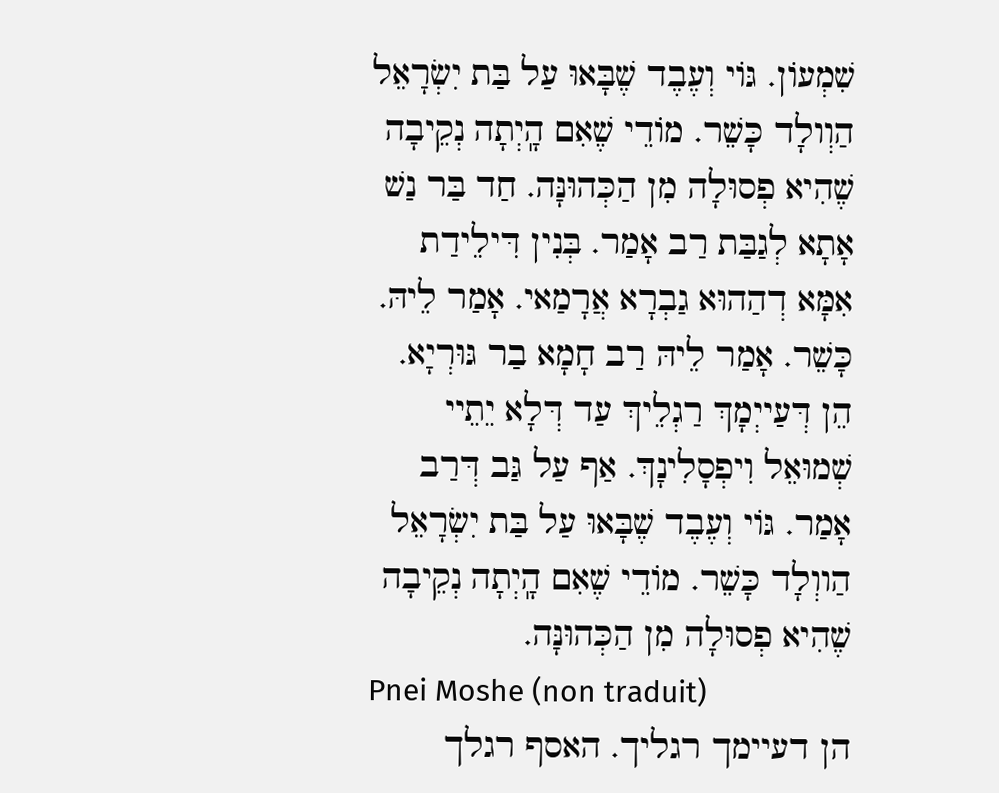שִׁמְעוֹן. גּוֹי וְעֶבֶד שֶׁבָּאוּ עַל בַּת יִשְׂרָאֵל הַוְולָד כָּשֵׁר. מוֹדֵי שֶׁאִם הָֽיְתָה נְקֵיבָה שֶׁהִיא פְסוּלָה מִן הַכְּהוּנָּה. חַד בַּר נַשׁ אָתָא לְגַבַּת רַב אָמַר. בְּנִין דִּילֵידַת אִמָּא דְהַהוּא גַבְרָא אֲרָמַאי. אָמַר לֵיהּ. כָּשֵׁר. אָמַר לֵיהּ רַב חָמָא בַר גּוּרְיָא. הֵן דְּעַייְמָךְ רַגְלֵיךְ עַד דְּלָא יֵתֵיי שְׁמוּאֵל וִיפְסָלִינָךְ. אַף עַל גַּב דְּרַב אָמַר. גּוֹי וְעֶבֶד שֶׁבָּאוּ עַל בַּת יִשְׂרָאֵל הַווְלָד כָּשֵׁר. מוֹדֵי שֶׁאִם הָֽיְתָה נְקֵיבָה שֶׁהִיא פְסוּלָה מִן הַכְּהוּנָּה.
Pnei Moshe (non traduit)
הן דעיימך רגליך. האסף רגלך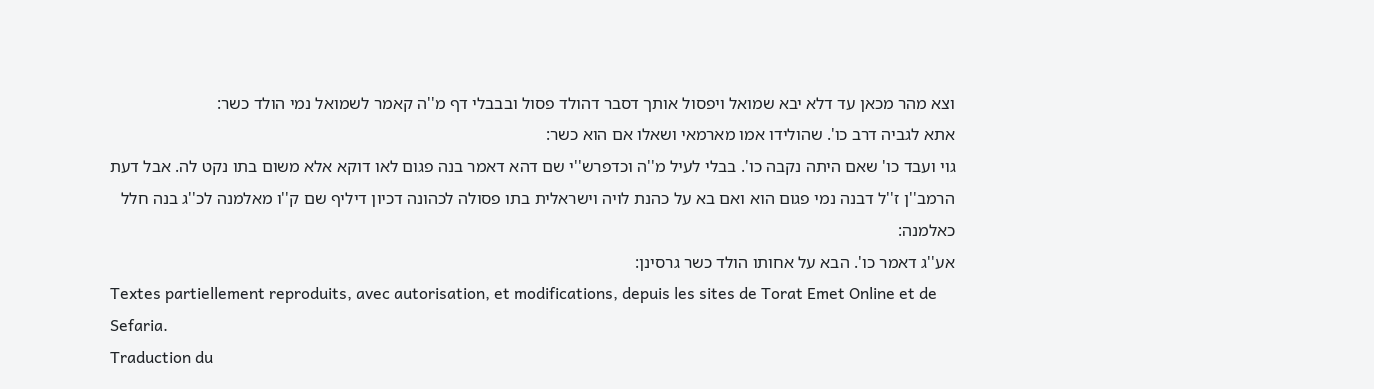וצא מהר מכאן עד דלא יבא שמואל ויפסול אותך דסבר דהולד פסול ובבבלי דף מ''ה קאמר לשמואל נמי הולד כשר:
אתא לגביה דרב כו'. שהולידו אמו מארמאי ושאלו אם הוא כשר:
גוי ועבד כו' שאם היתה נקבה כו'. בבלי לעיל מ''ה וכדפרש''י שם דהא דאמר בנה פגום לאו דוקא אלא משום בתו נקט לה. אבל דעת הרמב''ן ז''ל דבנה נמי פגום הוא ואם בא על כהנת לויה וישראלית בתו פסולה לכהונה דכיון דיליף שם ק''ו מאלמנה לכ''ג בנה חלל כאלמנה:
אע''ג דאמר כו'. הבא על אחותו הולד כשר גרסינן:
Textes partiellement reproduits, avec autorisation, et modifications, depuis les sites de Torat Emet Online et de Sefaria.
Traduction du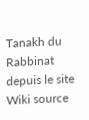Tanakh du Rabbinat depuis le site Wiki source